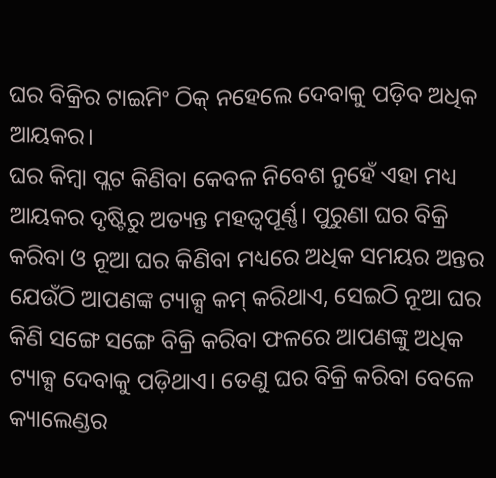ଘର ବିକ୍ରିର ଟାଇମିଂ ଠିକ୍ ନହେଲେ ଦେବାକୁ ପଡ଼ିବ ଅଧିକ ଆୟକର।
ଘର କିମ୍ବା ପ୍ଲଟ କିଣିବା କେବଳ ନିବେଶ ନୁହେଁ ଏହା ମଧ୍ୟ ଆୟକର ଦୃଷ୍ଟିରୁ ଅତ୍ୟନ୍ତ ମହତ୍ୱପୂର୍ଣ୍ଣ। ପୁରୁଣା ଘର ବିକ୍ରି କରିବା ଓ ନୂଆ ଘର କିଣିବା ମଧ୍ୟରେ ଅଧିକ ସମୟର ଅନ୍ତର ଯେଉଁଠି ଆପଣଙ୍କ ଟ୍ୟାକ୍ସ କମ୍ କରିଥାଏ, ସେଇଠି ନୂଆ ଘର କିଣି ସଙ୍ଗେ ସଙ୍ଗେ ବିକ୍ରି କରିବା ଫଳରେ ଆପଣଙ୍କୁ ଅଧିକ ଟ୍ୟାକ୍ସ ଦେବାକୁ ପଡ଼ିଥାଏ। ତେଣୁ ଘର ବିକ୍ରି କରିବା ବେଳେ କ୍ୟାଲେଣ୍ଡର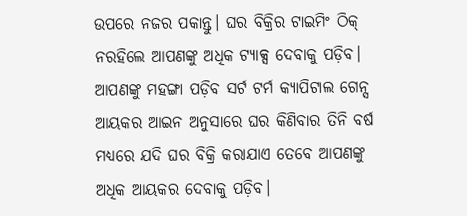ଉପରେ ନଜର ପକାନ୍ତୁ। ଘର ବିକ୍ରିର ଟାଇମିଂ ଠିକ୍ ନରହିଲେ ଆପଣଙ୍କୁ ଅଧିକ ଟ୍ୟାକ୍ସ ଦେବାକୁ ପଡ଼ିବ।
ଆପଣଙ୍କୁ ମହଙ୍ଗା ପଡ଼ିବ ସର୍ଟ ଟର୍ମ କ୍ୟାପିଟାଲ ଗେନ୍ସ
ଆୟକର ଆଇନ ଅନୁସାରେ ଘର କିଣିବାର ତିନି ବର୍ଷ ମଧ୍ୟରେ ଯଦି ଘର ବିକ୍ରି କରାଯାଏ ତେବେ ଆପଣଙ୍କୁ ଅଧିକ ଆୟକର ଦେବାକୁ ପଡ଼ିବ।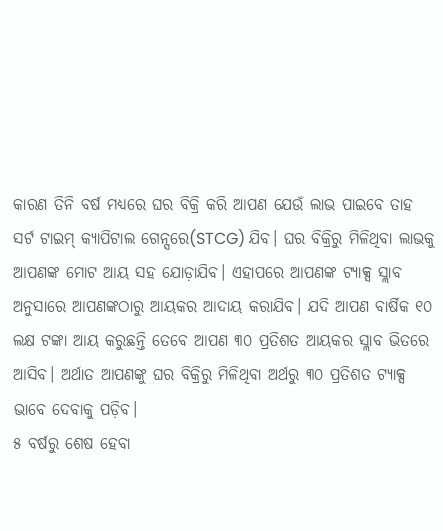କାରଣ ତିନି ବର୍ଷ ମଧ୍ୟରେ ଘର ବିକ୍ରି କରି ଆପଣ ଯେଉଁ ଲାଭ ପାଇବେ ତାହ ସର୍ଟ ଟାଇମ୍ କ୍ୟାପିଟାଲ ଗେନ୍ସରେ(STCG) ଯିବ। ଘର ବିକ୍ରିରୁ ମିଳିଥିବା ଲାଭକୁ ଆପଣଙ୍କ ମୋଟ ଆୟ ସହ ଯୋଡ଼ାଯିବ। ଏହାପରେ ଆପଣଙ୍କ ଟ୍ୟାକ୍ସ ସ୍ଲାବ ଅନୁସାରେ ଆପଣଙ୍କଠାରୁ ଆୟକର ଆଦାୟ କରାଯିବ। ଯଦି ଆପଣ ବାର୍ଷିକ ୧୦ ଲକ୍ଷ ଟଙ୍କା ଆୟ କରୁଛନ୍ତି ତେବେ ଆପଣ ୩୦ ପ୍ରତିଶତ ଆୟକର ସ୍ଲାବ ଭିତରେ ଆସିବ। ଅର୍ଥାତ ଆପଣଙ୍କୁ ଘର ବିକ୍ରିରୁ ମିଳିଥିବା ଅର୍ଥରୁ ୩୦ ପ୍ରତିଶତ ଟ୍ୟାକ୍ସ ଭାବେ ଦେବାକୁ ପଡ଼ିବ।
୫ ବର୍ଷରୁ ଶେଷ ହେବା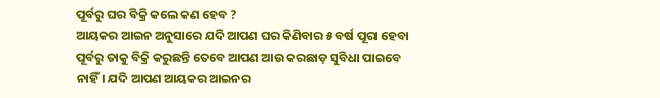ପୂର୍ବରୁ ଘର ବିକ୍ରି କଲେ କଣ ହେବ ?
ଆୟକର ଆଇନ ଅନୁସାରେ ଯଦି ଆପଣ ଘର କିଣିବାର ୫ ବର୍ଷ ପୂରା ହେବା ପୂର୍ବରୁ ତାକୁ ବିକ୍ରି କରୁଛନ୍ତି ତେବେ ଆପଣ ଆଉ କରଛାଡ଼ ସୁବିଧା ପାଇବେ ନାହିଁ। ଯଦି ଆପଣ ଆୟକର ଆଇନର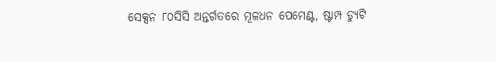ସେକ୍ସନ ୮୦ସିସି ଅନ୍ତର୍ଗତରେ ମୂଳଧନ ପେମେଣ୍ଟ, ଷ୍ଟାମ୍ପ ଡ୍ୟୁଟି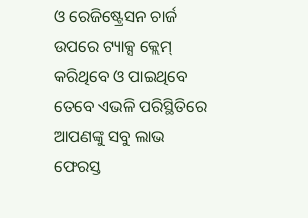ଓ ରେଜିଷ୍ଟ୍ରେସନ ଚାର୍ଜ ଉପରେ ଟ୍ୟାକ୍ସ କ୍ଲେମ୍ କରିଥିବେ ଓ ପାଇଥିବେ ତେବେ ଏଭଳି ପରିସ୍ଥିତିରେ ଆପଣଙ୍କୁ ସବୁ ଲାଭ ଫେରସ୍ତ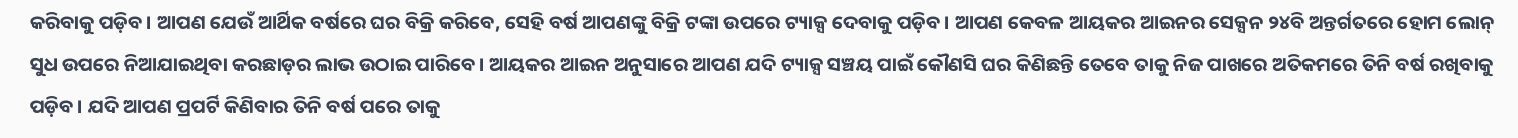କରିବାକୁ ପଡ଼ିବ। ଆପଣ ଯେଉଁ ଆର୍ଥିକ ବର୍ଷରେ ଘର ବିକ୍ରି କରିବେ, ସେହି ବର୍ଷ ଆପଣଙ୍କୁ ବିକ୍ରି ଟଙ୍କା ଉପରେ ଟ୍ୟାକ୍ସ ଦେବାକୁ ପଡ଼ିବ। ଆପଣ କେବଳ ଆୟକର ଆଇନର ସେକ୍ସନ ୨୪ବି ଅନ୍ତର୍ଗତରେ ହୋମ ଲୋନ୍ ସୁଧ ଉପରେ ନିଆଯାଇଥିବା କରଛାଡ଼ର ଲାଭ ଉଠାଇ ପାରିବେ। ଆୟକର ଆଇନ ଅନୁସାରେ ଆପଣ ଯଦି ଟ୍ୟାକ୍ସ ସଞ୍ଚୟ ପାଇଁ କୌଣସି ଘର କିଣିଛନ୍ତି ତେବେ ତାକୁ ନିଜ ପାଖରେ ଅତିକମରେ ତିନି ବର୍ଷ ରଖିବାକୁ ପଡ଼ିବ। ଯଦି ଆପଣ ପ୍ରପର୍ଟି କିଣିବାର ତିନି ବର୍ଷ ପରେ ତାକୁ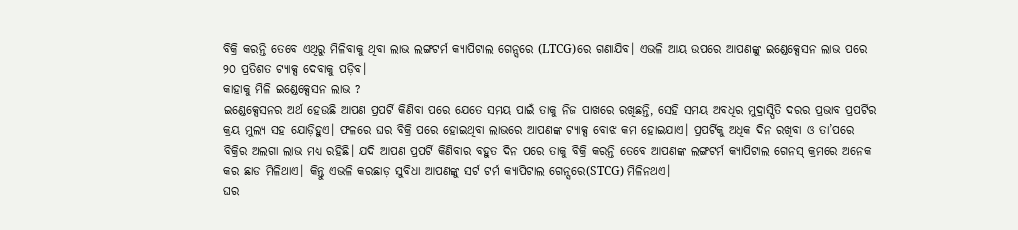ବିକ୍ରି କରନ୍ତି ତେବେ ଏଥିରୁ ମିଳିବାକୁ ଥିବା ଲାଭ ଲଙ୍ଗଟର୍ମ କ୍ୟାପିଟାଲ ଗେନ୍ସରେ (LTCG)ରେ ଗଣାଯିବ। ଏଭଳି ଆୟ ଉପରେ ଆପଣଙ୍କୁ ଇଣ୍ଡେକ୍ସେସନ ଲାଭ ପରେ ୨୦ ପ୍ରତିଶତ ଟ୍ୟାକ୍ସ ଦେବାକୁ ପଡ଼ିବ।
କାହାକୁ ମିଳି ଇଣ୍ଡେକ୍ସେସନ ଲାଭ ?
ଇଣ୍ଡେକ୍ସେସନର ଅର୍ଥ ହେଉଛି ଆପଣ ପ୍ରପର୍ଟି କିଣିବା ପରେ ଯେତେ ସମୟ ପାଇଁ ତାକୁ ନିଜ ପାଖରେ ରଖିଛନ୍ତି, ସେହି ସମୟ ଅବଧିର ମୁଦ୍ରାସ୍ପିତି ଦରର ପ୍ରଭାବ ପ୍ରପର୍ଟିର କ୍ରୟ ମୁଲ୍ୟ ସହ ଯୋଡ଼ିହୁଏ। ଫଳରେ ଘର ବିକ୍ରି ପରେ ହୋଇଥିବା ଲାଭରେ ଆପଣଙ୍କ ଟ୍ୟାକ୍ସ ବୋଝ କମ ହୋଇଯାଏ। ପ୍ରପର୍ଟିକୁ ଅଧିକ ଦିନ ରଖିବା ଓ ତା’ପରେ ବିକ୍ରିର ଅଲଗା ଲାଭ ମଧ୍ୟ ରହିଛି। ଯଦି ଆପଣ ପ୍ରପର୍ଟି କିଣିବାର ବହୁତ ଦିନ ପରେ ତାକୁ ବିକ୍ରି କରନ୍ତି ତେବେ ଆପଣଙ୍କ ଲଙ୍ଗଟର୍ମ କ୍ୟାପିଟାଲ ଗେନସ୍ କ୍ରମରେ ଅନେକ କର ଛାଡ ମିଳିଥାଏ। କିନ୍ତୁ ଏଭଳି କରଛାଡ଼ ସୁବିଧା ଆପଣଙ୍କୁ ସର୍ଟ ଟର୍ମ କ୍ୟାପିଟାଲ ଗେନ୍ସରେ(STCG) ମିଳିନଥଏ।
ଘର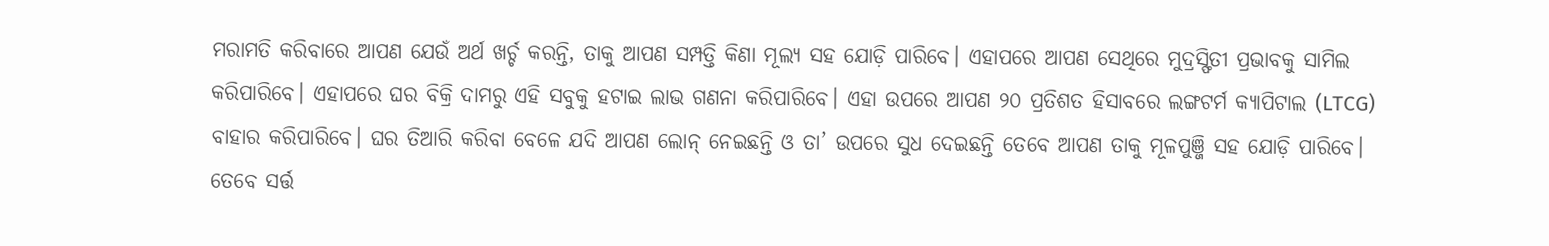ମରାମତି କରିବାରେ ଆପଣ ଯେଉଁ ଅର୍ଥ ଖର୍ଚ୍ଚ କରନ୍ତି, ତାକୁ ଆପଣ ସମ୍ପତ୍ତି କିଣା ମୂଲ୍ୟ ସହ ଯୋଡ଼ି ପାରିବେ। ଏହାପରେ ଆପଣ ସେଥିରେ ମୁଦ୍ରସ୍ଫିତୀ ପ୍ରଭାବକୁ ସାମିଲ କରିପାରିବେ। ଏହାପରେ ଘର ବିକ୍ରି ଦାମରୁ ଏହି ସବୁକୁ ହଟାଇ ଲାଭ ଗଣନା କରିପାରିବେ। ଏହା ଉପରେ ଆପଣ ୨୦ ପ୍ରତିଶତ ହିସାବରେ ଲଙ୍ଗଟର୍ମ କ୍ୟାପିଟାଲ (LTCG) ବାହାର କରିପାରିବେ। ଘର ତିଆରି କରିବା ବେଳେ ଯଦି ଆପଣ ଲୋନ୍ ନେଇଛନ୍ତି ଓ ତା’ ଉପରେ ସୁଧ ଦେଇଛନ୍ତି ତେବେ ଆପଣ ତାକୁ ମୂଳପୁଞ୍ଜି ସହ ଯୋଡ଼ି ପାରିବେ। ତେବେ ସର୍ତ୍ତ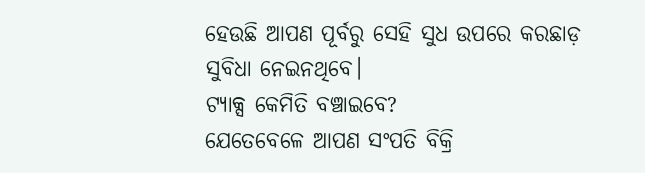ହେଉଛି ଆପଣ ପୂର୍ବରୁ ସେହି ସୁଧ ଉପରେ କରଛାଡ଼ ସୁବିଧା ନେଇନଥିବେ।
ଟ୍ୟାକ୍ସ କେମିତି ବଞ୍ଚାଇବେ?
ଯେତେବେଳେ ଆପଣ ସଂପତି ବିକ୍ରି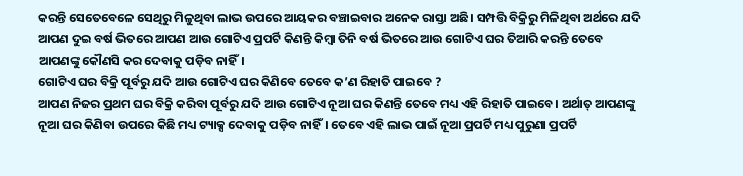କରନ୍ତି ସେତେବେଳେ ସେଥିରୁ ମିଳୁଥିବା ଲାଭ ଉପରେ ଆୟକର ବଞ୍ଚାଇବାର ଅନେକ ରାସ୍ତା ଅଛି। ସମ୍ପତ୍ତି ବିକ୍ରିରୁ ମିଳିଥିବା ଅର୍ଥରେ ଯଦି ଆପଣ ଦୁଇ ବର୍ଷ ଭିତରେ ଆପଣ ଆଉ ଗୋଟିଏ ପ୍ରପର୍ଟି କିଣନ୍ତି କିମ୍ବା ତିନି ବର୍ଷ ଭିତରେ ଆଉ ଗୋଟିଏ ଘର ତିଆରି କରନ୍ତି ତେବେ ଆପଣଙ୍କୁ କୌଣସି କର ଦେବାକୁ ପଡ଼ିବ ନାହିଁ।
ଗୋଟିଏ ଘର ବିକ୍ରି ପୂର୍ବରୁ ଯଦି ଆଉ ଗୋଟିଏ ଘର କିଣିବେ ତେବେ କ’ଣ ରିହାତି ପାଇବେ ?
ଆପଣ ନିଜର ପ୍ରଥମ ଘର ବିକ୍ରି କରିବା ପୂର୍ବରୁ ଯଦି ଆଉ ଗୋଟିଏ ନୂଆ ଘର କିଣନ୍ତି ତେବେ ମଧ୍ୟ ଏହି ରିହାତି ପାଇବେ। ଅର୍ଥାତ୍ ଆପଣଙ୍କୁ ନୂଆ ଘର କିଣିବା ଉପରେ କିଛି ମଧ୍ୟ ଟ୍ୟାକ୍ସ ଦେବାକୁ ପଡ଼ିବ ନାହିଁ। ତେବେ ଏହି ଲାଭ ପାଇଁ ନୂଆ ପ୍ରପର୍ଟି ମଧ୍ୟ ପୁରୁଣା ପ୍ରପର୍ଟି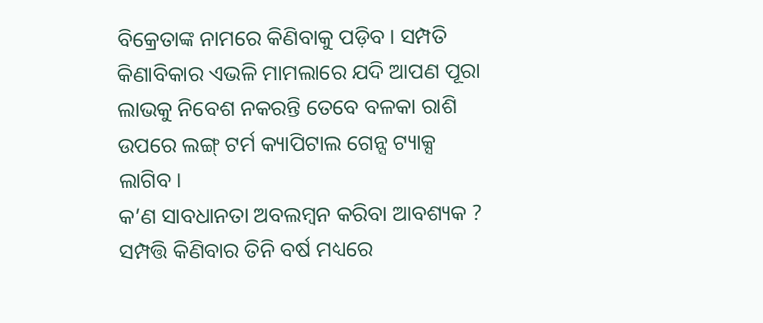ବିକ୍ରେତାଙ୍କ ନାମରେ କିଣିବାକୁ ପଡ଼ିବ। ସମ୍ପତି କିଣାବିକାର ଏଭଳି ମାମଲାରେ ଯଦି ଆପଣ ପୂରା ଲାଭକୁ ନିବେଶ ନକରନ୍ତି ତେବେ ବଳକା ରାଶି ଉପରେ ଲଙ୍ଗ୍ ଟର୍ମ କ୍ୟାପିଟାଲ ଗେନ୍ସ ଟ୍ୟାକ୍ସ ଲାଗିବ।
କ’ଣ ସାବଧାନତା ଅବଲମ୍ବନ କରିବା ଆବଶ୍ୟକ ?
ସମ୍ପତ୍ତି କିଣିବାର ତିନି ବର୍ଷ ମଧ୍ୟରେ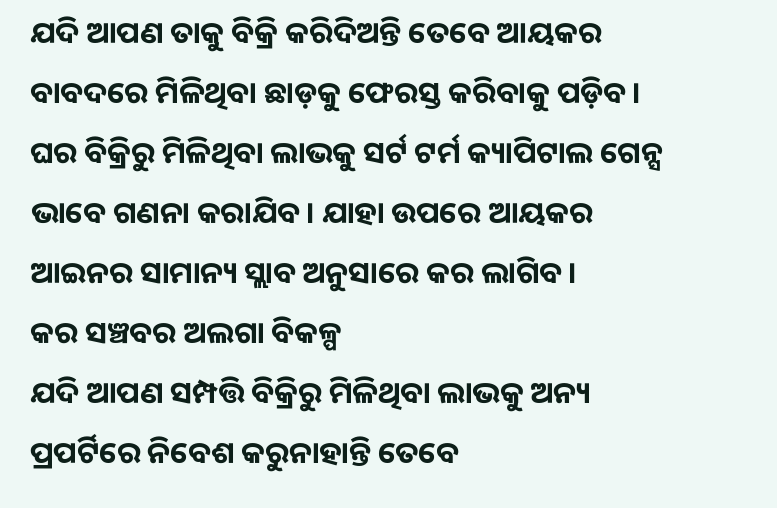ଯଦି ଆପଣ ତାକୁ ବିକ୍ରି କରିଦିଅନ୍ତି ତେବେ ଆୟକର ବାବଦରେ ମିଳିଥିବା ଛାଡ଼କୁ ଫେରସ୍ତ କରିବାକୁ ପଡ଼ିବ। ଘର ବିକ୍ରିରୁ ମିଳିଥିବା ଲାଭକୁ ସର୍ଟ ଟର୍ମ କ୍ୟାପିଟାଲ ଗେନ୍ସ ଭାବେ ଗଣନା କରାଯିବ। ଯାହା ଉପରେ ଆୟକର ଆଇନର ସାମାନ୍ୟ ସ୍ଲାବ ଅନୁସାରେ କର ଲାଗିବ।
କର ସଞ୍ଚବର ଅଲଗା ବିକଳ୍ପ
ଯଦି ଆପଣ ସମ୍ପତ୍ତି ବିକ୍ରିରୁ ମିଳିଥିବା ଲାଭକୁ ଅନ୍ୟ ପ୍ରପର୍ଟିରେ ନିବେଶ କରୁନାହାନ୍ତି ତେବେ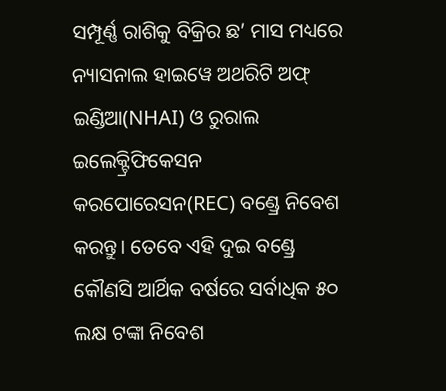ସମ୍ପୂର୍ଣ୍ଣ ରାଶିକୁ ବିକ୍ରିର ଛ’ ମାସ ମଧ୍ୟରେ ନ୍ୟାସନାଲ ହାଇୱେ ଅଥରିଟି ଅଫ୍ ଇଣ୍ଡିଆ(NHAI) ଓ ରୁରାଲ ଇଲେକ୍ଟ୍ରିଫିକେସନ କରପୋରେସନ(REC) ବଣ୍ଡ୍ରେ ନିବେଶ କରନ୍ତୁ। ତେବେ ଏହି ଦୁଇ ବଣ୍ଡ୍ରେ କୌଣସି ଆର୍ଥିକ ବର୍ଷରେ ସର୍ବାଧିକ ୫୦ ଲକ୍ଷ ଟଙ୍କା ନିବେଶ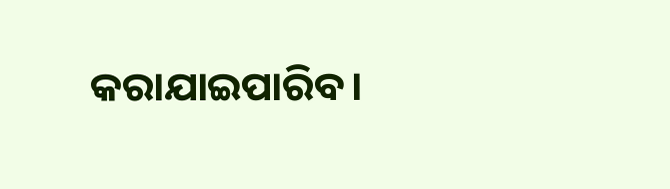କରାଯାଇପାରିବ।